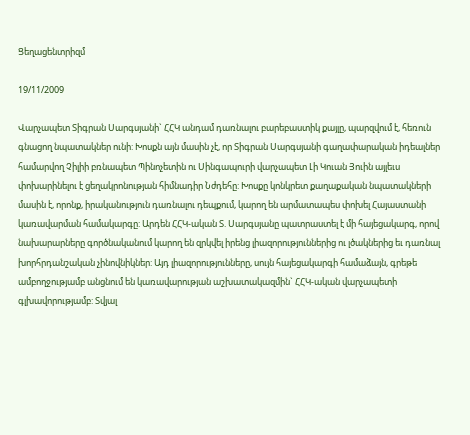Ցեղացենտրիզմ

19/11/2009

Վարչապետ Տիգրան Սարգսյանի` ՀՀԿ անդամ դառնալու բարեբաստիկ քայլը, պարզվում է, հեռուն գնացող նպատակներ ունի: Խոսքն այն մասին չէ, որ Տիգրան Սարգսյանի գաղափարական իդեալներ համարվող Չիլիի բռնապետ Պինոչետին ու Սինգապուրի վարչապետ Լի Կուան Յուին այլեւս փոխարինելու է ցեղակրոնության հիմնադիր Նժդեհը: Խոսքը կոնկրետ քաղաքական նպատակների մասին է, որոնք, իրականություն դառնալու դեպքում, կարող են արմատապես փոխել Հայաստանի կառավարման համակարգը: Արդեն ՀՀԿ-ական Տ. Սարգսյանը պատրաստել է մի հայեցակարգ, որով նախարարները գործնականում կարող են զրկվել իրենց լիազորություններից ու լծակներից եւ դառնալ խորհրդանշական չինովնիկներ: Այդ լիազորությունները, սույն հայեցակարգի համաձայն, գրեթե ամբողջությամբ անցնում են կառավարության աշխատակազմին` ՀՀԿ-ական վարչապետի գլխավորությամբ: Տվյալ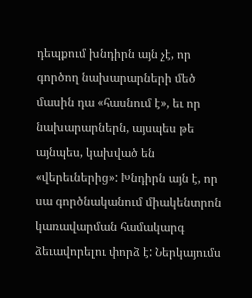դեպքում խնդիրն այն չէ, որ գործող նախարարների մեծ մասին դա «հասնում է», եւ որ նախարարներն, այսպես թե այնպես, կախված են «վերեւներից»: Խնդիրն այն է, որ սա գործնականում միակենտրոն կառավարման համակարգ ձեւավորելու փորձ է: Ներկայումս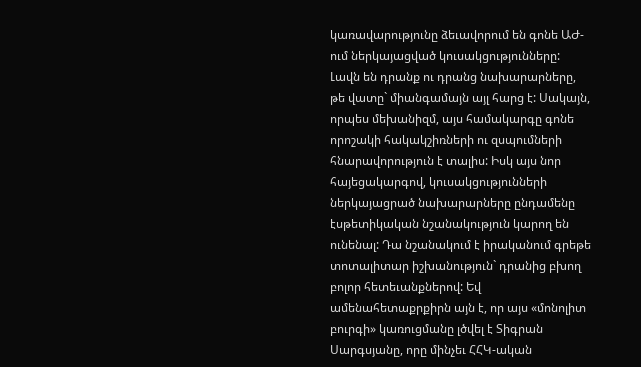կառավարությունը ձեւավորում են գոնե ԱԺ-ում ներկայացված կուսակցությունները: Լավն են դրանք ու դրանց նախարարները, թե վատը` միանգամայն այլ հարց է: Սակայն, որպես մեխանիզմ, այս համակարգը գոնե որոշակի հակակշիռների ու զսպումների հնարավորություն է տալիս: Իսկ այս նոր հայեցակարգով, կուսակցությունների ներկայացրած նախարարները ընդամենը էսթետիկական նշանակություն կարող են ունենալ: Դա նշանակում է իրականում գրեթե տոտալիտար իշխանություն` դրանից բխող բոլոր հետեւանքներով: Եվ ամենահետաքրքիրն այն է, որ այս «մոնոլիտ բուրգի» կառուցմանը լծվել է Տիգրան Սարգսյանը, որը մինչեւ ՀՀԿ-ական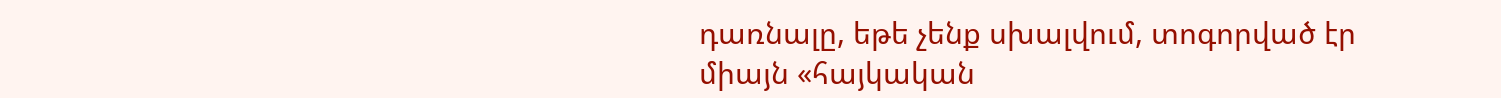դառնալը, եթե չենք սխալվում, տոգորված էր միայն «հայկական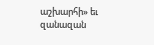աշխարհի» եւ զանազան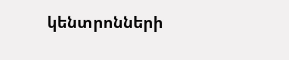կենտրոնների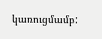կառուցմամբ: